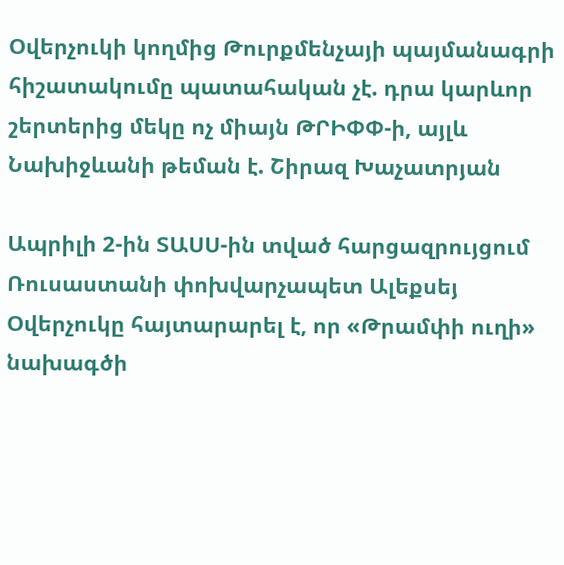Օվերչուկի կողմից Թուրքմենչայի պայմանագրի հիշատակումը պատահական չէ. դրա կարևոր շերտերից մեկը ոչ միայն ԹՐԻՓՓ-ի, այլև Նախիջևանի թեման է. Շիրազ Խաչատրյան

Ապրիլի 2-ին ՏԱՍՍ-ին տված հարցազրույցում Ռուսաստանի փոխվարչապետ Ալեքսեյ Օվերչուկը հայտարարել է, որ «Թրամփի ուղի» նախագծի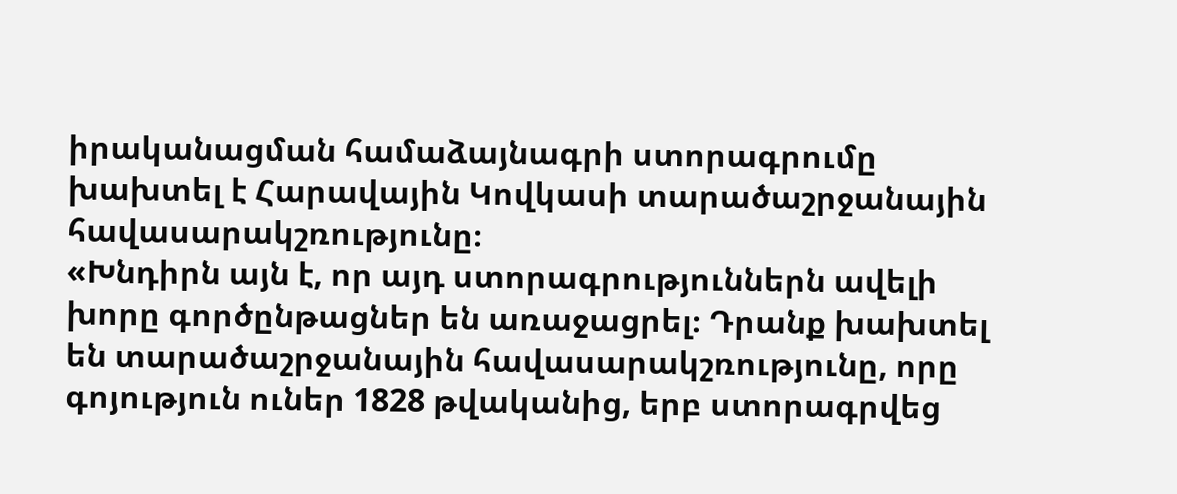իրականացման համաձայնագրի ստորագրումը խախտել է Հարավային Կովկասի տարածաշրջանային հավասարակշռությունը։
«Խնդիրն այն է, որ այդ ստորագրություններն ավելի խորը գործընթացներ են առաջացրել։ Դրանք խախտել են տարածաշրջանային հավասարակշռությունը, որը գոյություն ուներ 1828 թվականից, երբ ստորագրվեց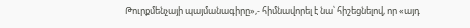Թուրքմենչայի պայմանագիրը»,- հիմնավորել է նա՝ հիշեցնելով, որ «այդ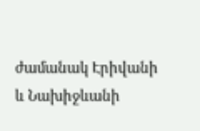ժամանակ Էրիվանի և Նախիջևանի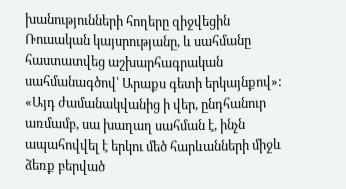խանությունների հողերը զիջվեցին Ռուսական կայսրությանը, և սահմանը հաստատվեց աշխարհագրական սահմանագծով՝ Արաքս գետի երկայնքով»:
«Այդ ժամանակվանից ի վեր, ընդհանուր առմամբ, սա խաղաղ սահման է, ինչն ապահովվել է երկու մեծ հարևանների միջև ձեռք բերված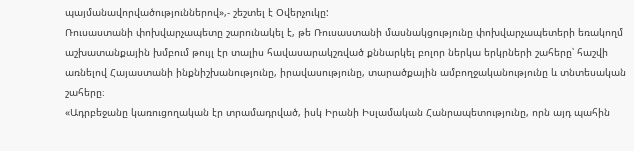պայմանավորվածություններով»,- շեշտել է Օվերչուկը:
Ռուսաստանի փոխվարչապետը շարունակել է, թե Ռուսաստանի մասնակցությունը փոխվարչապետերի եռակողմ աշխատանքային խմբում թույլ էր տալիս հավասարակշռված քննարկել բոլոր ներկա երկրների շահերը՝ հաշվի առնելով Հայաստանի ինքնիշխանությունը, իրավասությունը, տարածքային ամբողջականությունը և տնտեսական շահերը։
«Ադրբեջանը կառուցողական էր տրամադրված, իսկ Իրանի Իսլամական Հանրապետությունը, որն այդ պահին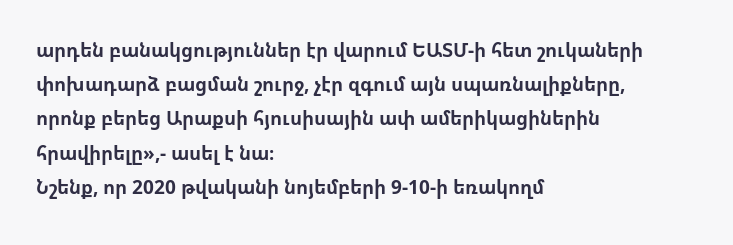արդեն բանակցություններ էր վարում ԵԱՏՄ-ի հետ շուկաների փոխադարձ բացման շուրջ, չէր զգում այն սպառնալիքները, որոնք բերեց Արաքսի հյուսիսային ափ ամերիկացիներին հրավիրելը»,- ասել է նա։
Նշենք, որ 2020 թվականի նոյեմբերի 9-10-ի եռակողմ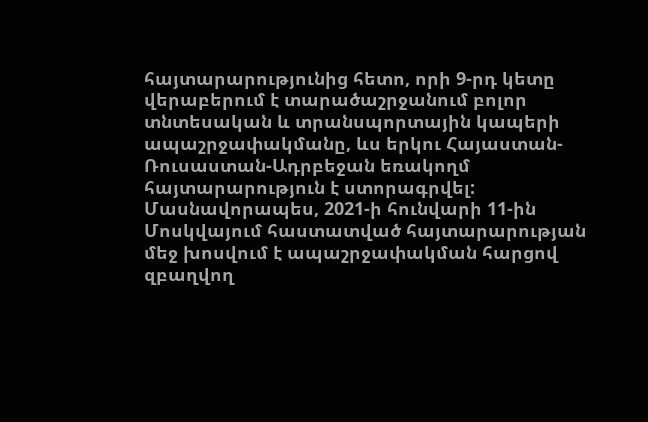հայտարարությունից հետո, որի 9-րդ կետը վերաբերում է տարածաշրջանում բոլոր տնտեսական և տրանսպորտային կապերի ապաշրջափակմանը, ևս երկու Հայաստան-Ռուսաստան-Ադրբեջան եռակողմ հայտարարություն է ստորագրվել:
Մասնավորապես, 2021-ի հունվարի 11-ին Մոսկվայում հաստատված հայտարարության մեջ խոսվում է ապաշրջափակման հարցով զբաղվող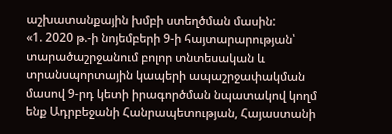աշխատանքային խմբի ստեղծման մասին:
«1. 2020 թ.-ի նոյեմբերի 9-ի հայտարարության՝ տարածաշրջանում բոլոր տնտեսական և տրանսպորտային կապերի ապաշրջափակման մասով 9-րդ կետի իրագործման նպատակով կողմ ենք Ադրբեջանի Հանրապետության, Հայաստանի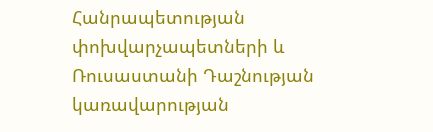Հանրապետության փոխվարչապետների և Ռուսաստանի Դաշնության կառավարության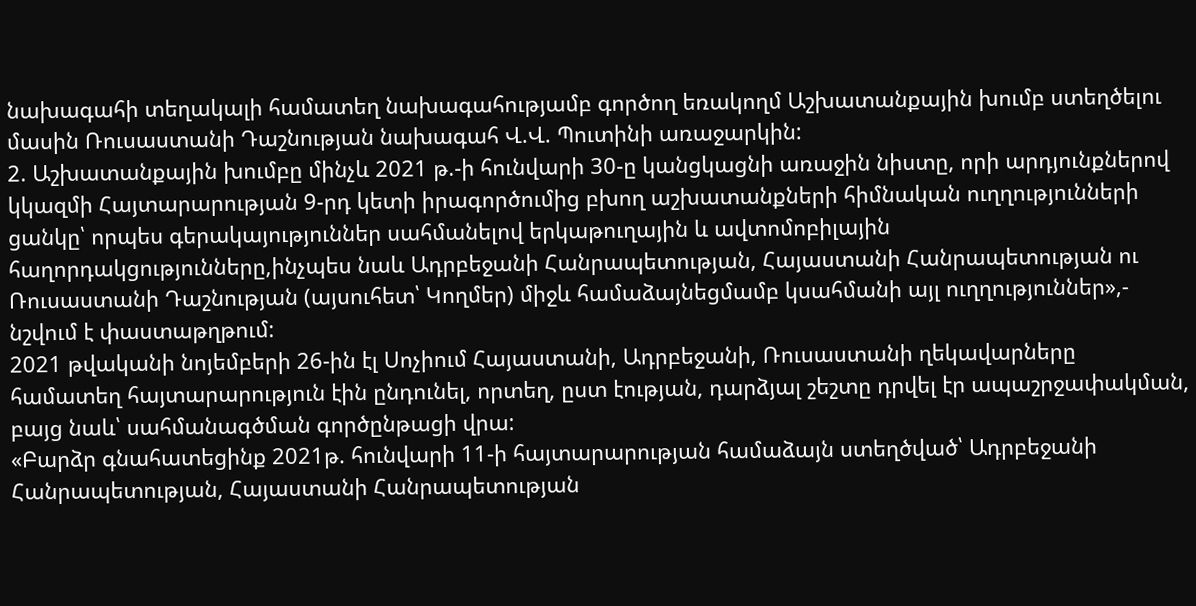նախագահի տեղակալի համատեղ նախագահությամբ գործող եռակողմ Աշխատանքային խումբ ստեղծելու մասին Ռուսաստանի Դաշնության նախագահ Վ.Վ. Պուտինի առաջարկին:
2. Աշխատանքային խումբը մինչև 2021 թ.-ի հունվարի 30-ը կանցկացնի առաջին նիստը, որի արդյունքներով կկազմի Հայտարարության 9-րդ կետի իրագործումից բխող աշխատանքների հիմնական ուղղությունների ցանկը՝ որպես գերակայություններ սահմանելով երկաթուղային և ավտոմոբիլային հաղորդակցությունները,ինչպես նաև Ադրբեջանի Հանրապետության, Հայաստանի Հանրապետության ու Ռուսաստանի Դաշնության (այսուհետ՝ Կողմեր) միջև համաձայնեցմամբ կսահմանի այլ ուղղություններ»,- նշվում է փաստաթղթում:
2021 թվականի նոյեմբերի 26-ին էլ Սոչիում Հայաստանի, Ադրբեջանի, Ռուսաստանի ղեկավարները համատեղ հայտարարություն էին ընդունել, որտեղ, ըստ էության, դարձյալ շեշտը դրվել էր ապաշրջափակման, բայց նաև՝ սահմանագծման գործընթացի վրա:
«Բարձր գնահատեցինք 2021թ. հունվարի 11-ի հայտարարության համաձայն ստեղծված՝ Ադրբեջանի Հանրապետության, Հայաստանի Հանրապետության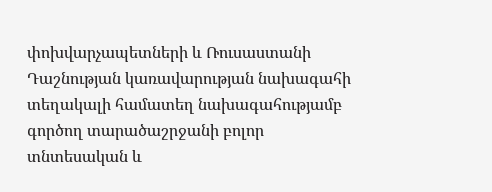փոխվարչապետների և Ռուսաստանի Դաշնության կառավարության նախագահի տեղակալի համատեղ նախագահությամբ գործող տարածաշրջանի բոլոր տնտեսական և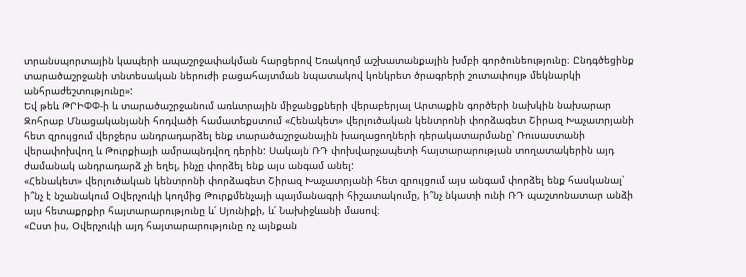տրանսպորտային կապերի ապաշրջափակման հարցերով Եռակողմ աշխատանքային խմբի գործունեությունը։ Ընդգծեցինք տարածաշրջանի տնտեսական ներուժի բացահայտման նպատակով կոնկրետ ծրագրերի շուտափույթ մեկնարկի անհրաժեշտությունը»:
Եվ թեև ԹՐԻՓՓ-ի և տարածաշրջանում առևտրային միջանցքների վերաբերյալ Արտաքին գործերի նախկին նախարար Զոհրաբ Մնացականյանի հոդվածի համատեքստում «Հենակետ» վերլուծական կենտրոնի փորձագետ Շիրազ Խաչատրյանի հետ զրույցում վերջերս անդրադարձել ենք տարածաշրջանային խաղացողների դերակատարմանը՝ Ռուսաստանի վերափոխվող և Թուրքիայի ամրապնդվող դերին: Սակայն ՌԴ փոխվարչապետի հայտարարության տողատակերին այդ ժամանակ անդրադարձ չի եղել, ինչը փորձել ենք այս անգամ անել:
«Հենակետ» վերլուծական կենտրոնի փորձագետ Շիրազ Խաչատրյանի հետ զրույցում այս անգամ փորձել ենք հասկանալ՝ ի՞նչ է նշանակում Օվերչուկի կողմից Թուրքմենչայի պայմանագրի հիշատակումը, ի՞նչ նկատի ունի ՌԴ պաշտոնատար անձի այս հետաքրքիր հայտարարությունը և՛ Սյունիքի, և՛ Նախիջևանի մասով։
«Ըստ իս, Օվերչուկի այդ հայտարարությունը ոչ այնքան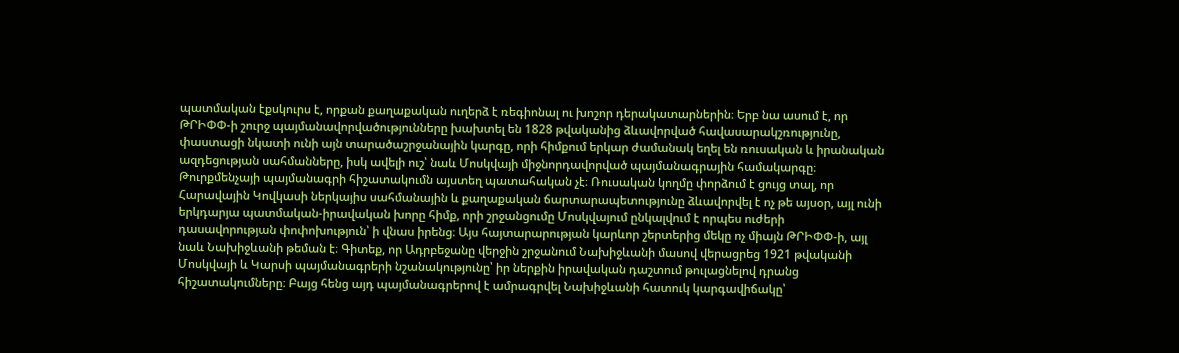պատմական էքսկուրս է, որքան քաղաքական ուղերձ է ռեգիոնալ ու խոշոր դերակատարներին։ Երբ նա ասում է, որ ԹՐԻՓՓ-ի շուրջ պայմանավորվածությունները խախտել են 1828 թվականից ձևավորված հավասարակշռությունը, փաստացի նկատի ունի այն տարածաշրջանային կարգը, որի հիմքում երկար ժամանակ եղել են ռուսական և իրանական ազդեցության սահմանները, իսկ ավելի ուշ՝ նաև Մոսկվայի միջնորդավորված պայմանագրային համակարգը։ Թուրքմենչայի պայմանագրի հիշատակումն այստեղ պատահական չէ։ Ռուսական կողմը փորձում է ցույց տալ, որ Հարավային Կովկասի ներկայիս սահմանային և քաղաքական ճարտարապետությունը ձևավորվել է ոչ թե այսօր, այլ ունի երկդարյա պատմական-իրավական խորը հիմք, որի շրջանցումը Մոսկվայում ընկալվում է որպես ուժերի դասավորության փոփոխություն՝ ի վնաս իրենց։ Այս հայտարարության կարևոր շերտերից մեկը ոչ միայն ԹՐԻՓՓ-ի, այլ նաև Նախիջևանի թեման է։ Գիտեք, որ Ադրբեջանը վերջին շրջանում Նախիջևանի մասով վերացրեց 1921 թվականի Մոսկվայի և Կարսի պայմանագրերի նշանակությունը՝ իր ներքին իրավական դաշտում թուլացնելով դրանց հիշատակումները։ Բայց հենց այդ պայմանագրերով է ամրագրվել Նախիջևանի հատուկ կարգավիճակը՝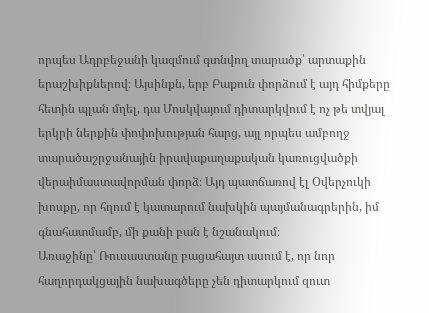որպես Ադրբեջանի կազմում գտնվող տարածք՝ արտաքին երաշխիքներով։ Այսինքն, երբ Բաքուն փորձում է այդ հիմքերը հետին պլան մղել, դա Մոսկվայում դիտարկվում է ոչ թե տվյալ երկրի ներքին փոփոխության հարց, այլ որպես ամբողջ տարածաշրջանային իրավաքաղաքական կառուցվածքի վերաիմաստավորման փորձ։ Այդ պատճառով էլ Օվերչուկի խոսքը, որ հղում է կատարում նախկին պայմանագրերին, իմ գնահատմամբ, մի քանի բան է նշանակում։
Առաջինը՝ Ռուսաստանը բացահայտ ասում է, որ նոր հաղորդակցային նախագծերը չեն դիտարկում զուտ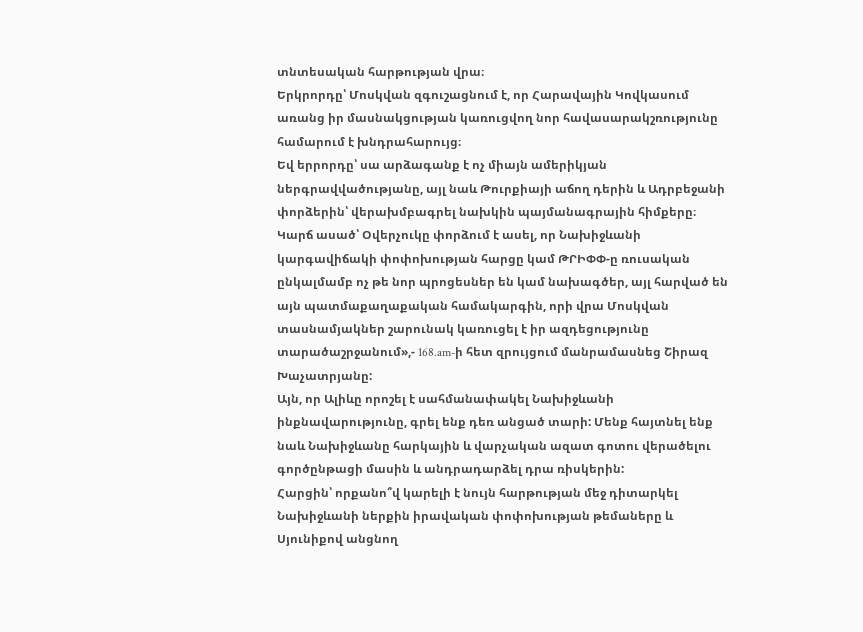տնտեսական հարթության վրա։
Երկրորդը՝ Մոսկվան զգուշացնում է, որ Հարավային Կովկասում առանց իր մասնակցության կառուցվող նոր հավասարակշռությունը համարում է խնդրահարույց։
Եվ երրորդը՝ սա արձագանք է ոչ միայն ամերիկյան ներգրավվածությանը, այլ նաև Թուրքիայի աճող դերին և Ադրբեջանի փորձերին՝ վերախմբագրել նախկին պայմանագրային հիմքերը։ Կարճ ասած՝ Օվերչուկը փորձում է ասել, որ Նախիջևանի կարգավիճակի փոփոխության հարցը կամ ԹՐԻՓՓ-ը ռուսական ընկալմամբ ոչ թե նոր պրոցեսներ են կամ նախագծեր, այլ հարված են այն պատմաքաղաքական համակարգին, որի վրա Մոսկվան տասնամյակներ շարունակ կառուցել է իր ազդեցությունը տարածաշրջանում»,- 168.am-ի հետ զրույցում մանրամասնեց Շիրազ Խաչատրյանը:
Այն, որ Ալիևը որոշել է սահմանափակել Նախիջևանի ինքնավարությունը, գրել ենք դեռ անցած տարի: Մենք հայտնել ենք նաև Նախիջևանը հարկային և վարչական ազատ գոտու վերածելու գործընթացի մասին և անդրադարձել դրա ռիսկերին:
Հարցին՝ որքանո՞վ կարելի է նույն հարթության մեջ դիտարկել Նախիջևանի ներքին իրավական փոփոխության թեմաները և Սյունիքով անցնող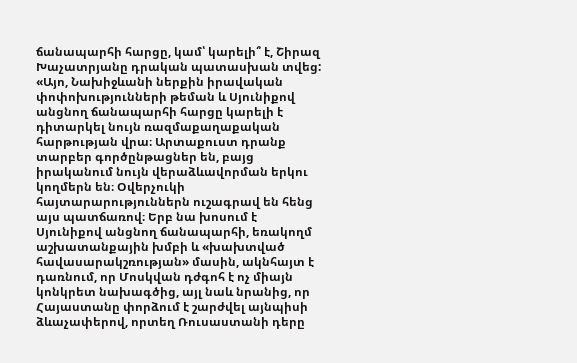ճանապարհի հարցը, կամ՝ կարելի՞ է, Շիրազ Խաչատրյանը դրական պատասխան տվեց:
«Այո, Նախիջևանի ներքին իրավական փոփոխությունների թեման և Սյունիքով անցնող ճանապարհի հարցը կարելի է դիտարկել նույն ռազմաքաղաքական հարթության վրա։ Արտաքուստ դրանք տարբեր գործընթացներ են, բայց իրականում նույն վերաձևավորման երկու կողմերն են։ Օվերչուկի հայտարարություններն ուշագրավ են հենց այս պատճառով։ Երբ նա խոսում է Սյունիքով անցնող ճանապարհի, եռակողմ աշխատանքային խմբի և «խախտված հավասարակշռության» մասին, ակնհայտ է դառնում, որ Մոսկվան դժգոհ է ոչ միայն կոնկրետ նախագծից, այլ նաև նրանից, որ Հայաստանը փորձում է շարժվել այնպիսի ձևաչափերով, որտեղ Ռուսաստանի դերը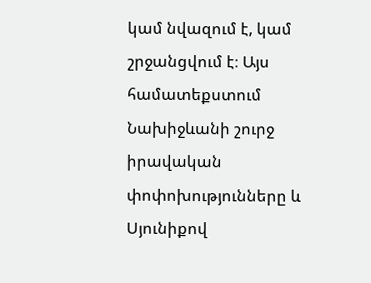կամ նվազում է, կամ շրջանցվում է։ Այս համատեքստում Նախիջևանի շուրջ իրավական փոփոխությունները և Սյունիքով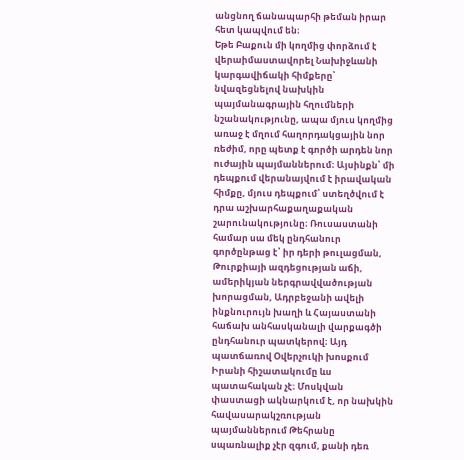անցնող ճանապարհի թեման իրար հետ կապվում են։
Եթե Բաքուն մի կողմից փորձում է վերաիմաստավորել Նախիջևանի կարգավիճակի հիմքերը՝ նվազեցնելով նախկին պայմանագրային հղումների նշանակությունը, ապա մյուս կողմից առաջ է մղում հաղորդակցային նոր ռեժիմ, որը պետք է գործի արդեն նոր ուժային պայմաններում։ Այսինքն՝ մի դեպքում վերանայվում է իրավական հիմքը, մյուս դեպքում՝ ստեղծվում է դրա աշխարհաքաղաքական շարունակությունը։ Ռուսաստանի համար սա մեկ ընդհանուր գործընթաց է՝ իր դերի թուլացման, Թուրքիայի ազդեցության աճի, ամերիկյան ներգրավվածության խորացման, Ադրբեջանի ավելի ինքնուրույն խաղի և Հայաստանի հաճախ անհասկանալի վարքագծի ընդհանուր պատկերով։ Այդ պատճառով Օվերչուկի խոսքում Իրանի հիշատակումը ևս պատահական չէ։ Մոսկվան փաստացի ակնարկում է, որ նախկին հավասարակշռության պայմաններում Թեհրանը սպառնալիք չէր զգում, քանի դեռ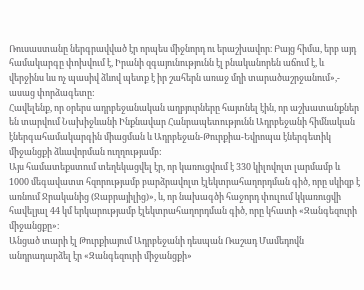Ռուսաստանը ներգրավված էր որպես միջնորդ ու երաշխավոր։ Բայց հիմա, երբ այդ համակարգը փոխվում է, Իրանի զգայունությունն էլ բնականորեն աճում է, և վերջինս ևս ոչ պասիվ ձևով պետք է իր շահերն առաջ մղի տարածաշրջանում»,- ասաց փորձագետը:
Հավելենք, որ օրերս ադրբեջանական աղբյուրները հայտնել էին, որ աշխատանքներ են տարվում Նախիջևանի Ինքնավար Հանրապետությունն Ադրբեջանի հիմնական էներգահամակարգին միացման և Ադրբեջան-Թուրքիա-Եվրոպա էներգետիկ միջանցքի ձևավորման ուղղությամբ:
Այս համատեքստում տեղեկացվել էր, որ կառուցվում է 330 կիլովոլտ լարմամբ և 1000 մեգավատտ հզորությամբ բարձրավոլտ էլեկտրահաղորդման գիծ, որը սկիզբ է առնում Ջրականից (Ջաբրայիլից)», և, որ նախագծի հաջորդ փուլում կկառուցվի հավելյալ 44 կմ երկարությամբ էլեկտրահաղորդման գիծ, որը կհատի «Զանգեզուրի միջանցքը»։
Անցած տարի էլ Թուրքիայում Ադրբեջանի դեսպան Ռաշադ Մամեդովն անդրադարձել էր «Զանգեզուրի միջանցքի»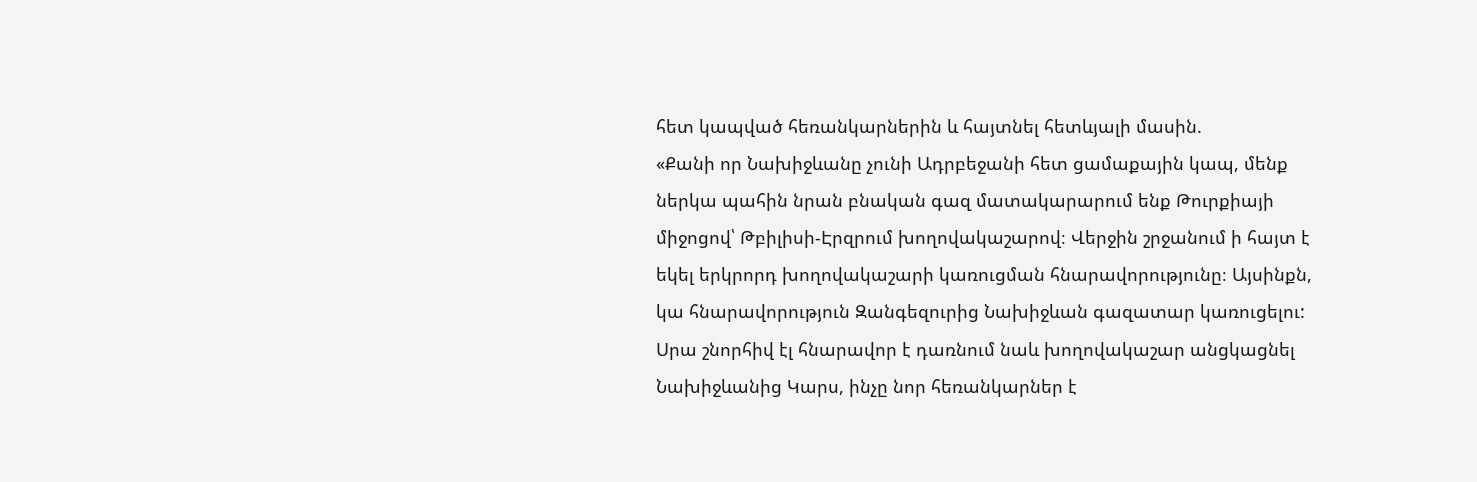հետ կապված հեռանկարներին և հայտնել հետևյալի մասին.
«Քանի որ Նախիջևանը չունի Ադրբեջանի հետ ցամաքային կապ, մենք ներկա պահին նրան բնական գազ մատակարարում ենք Թուրքիայի միջոցով՝ Թբիլիսի-Էրզրում խողովակաշարով։ Վերջին շրջանում ի հայտ է եկել երկրորդ խողովակաշարի կառուցման հնարավորությունը։ Այսինքն, կա հնարավորություն Զանգեզուրից Նախիջևան գազատար կառուցելու: Սրա շնորհիվ էլ հնարավոր է դառնում նաև խողովակաշար անցկացնել Նախիջևանից Կարս, ինչը նոր հեռանկարներ է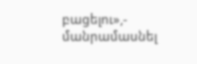բացելու»,- մանրամասնել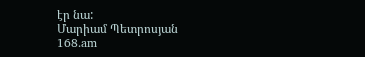էր նա:
Մարիամ Պետրոսյան
168.am